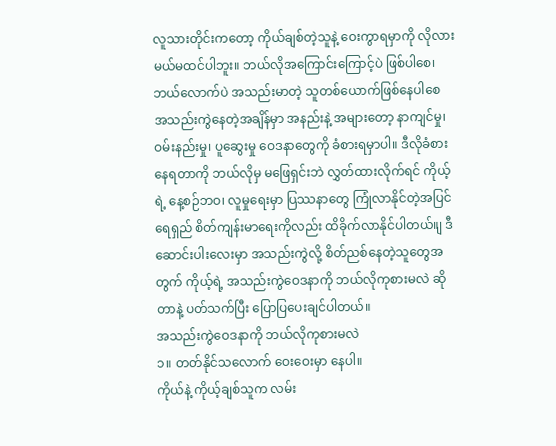လူသားတိုင်းကတော့ ကိုယ်ချစ်တဲ့သူနဲ့ ဝေးကွာရမှာကို လိုလားမယ်မထင်ပါဘူး။ ဘယ်လိုအကြောင်းကြောင့်ပဲ ဖြစ်ပါစေ၊ ဘယ်လောက်ပဲ အသည်းမာတဲ့ သူတစ်ယောက်ဖြစ်နေပါစေ အသည်းကွဲနေတဲ့အချိန်မှာ အနည်းနဲ့ အများတော့ နာကျင်မှု၊ ဝမ်းနည်းမှု၊ ပူဆွေးမှု ဝေဒနာတွေကို ခံစားရမှာပါ။ ဒီလိုခံစားနေရတာကို ဘယ်လိုမှ မဖြေရှင်းဘဲ လွှတ်ထားလိုက်ရင် ကိုယ့်ရဲ့ နေ့စဉ်ဘဝ၊ လူမှုရေးမှာ ပြဿနာတွေ ကြုံလာနိုင်တဲ့အပြင် ရေရှည် စိတ်ကျန်းမာရေးကိုလည်း ထိခိုက်လာနိုင်ပါတယ်။ျ ဒီဆောင်းပါးလေးမှာ အသည်းကွဲလို့ စိတ်ညစ်နေတဲ့သူတွေအတွက် ကိုယ့်ရဲ့ အသည်းကွဲဝေဒနာကို ဘယ်လိုကုစားမလဲ ဆိုတာနဲ့ ပတ်သက်ပြီး ပြောပြပေးချင်ပါတယ်။
အသည်းကွဲဝေဒနာကို ဘယ်လိုကုစားမလဲ
၁။ တတ်နိုင်သလောက် ဝေးဝေးမှာ နေပါ။
ကိုယ်နဲ့ ကိုယ့်ချစ်သူက လမ်း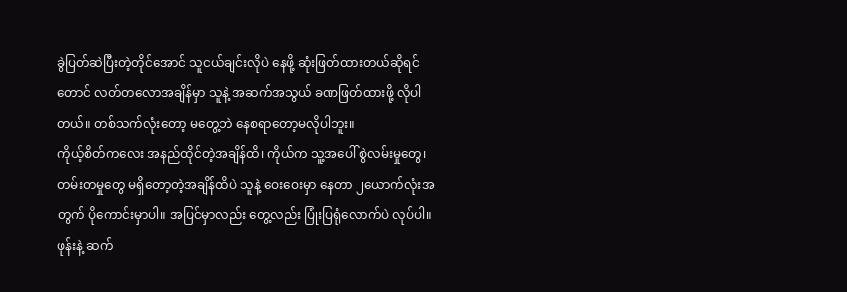ခွဲပြတ်ဆဲပြီးတဲ့တိုင်အောင် သူငယ်ချင်းလိုပဲ နေဖို့ ဆုံးဖြတ်ထားတယ်ဆိုရင်တောင် လတ်တလောအချိန်မှာ သူနဲ့ အဆက်အသွယ် ခဏဖြတ်ထားဖို့ လိုပါတယ်။ တစ်သက်လုံးတော့ မတွေ့ဘဲ နေစရာတော့မလိုပါဘူး။
ကိုယ့်စိတ်ကလေး အနည်ထိုင်တဲ့အချိန်ထိ၊ ကိုယ်က သူ့အပေါ် စွဲလမ်းမှုတွေ၊ တမ်းတမှုတွေ မရှိတော့တဲ့အချိန်ထိပဲ သူနဲ့ ဝေးဝေးမှာ နေတာ ၂ယောက်လုံးအတွက် ပိုကောင်းမှာပါ။ အပြင်မှာလည်း တွေ့လည်း ပြုံးပြရုံလောက်ပဲ လုပ်ပါ။ ဖုန်းနဲ့ ဆက်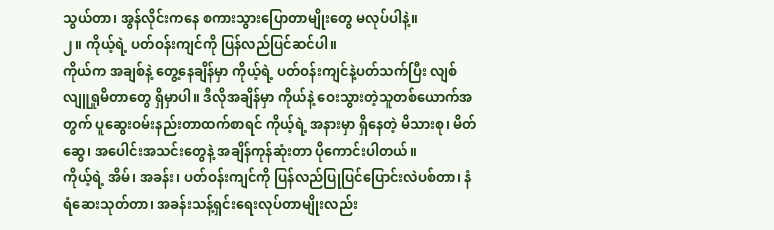သွယ်တာ၊ အွန်လိုင်းကနေ စကားသွားပြောတာမျိုးတွေ မလုပ်ပါနဲ့။
၂။ ကိုယ့်ရဲ့ ပတ်ဝန်းကျင်ကို ပြန်လည်ပြင်ဆင်ပါ။
ကိုယ်က အချစ်နဲ့ တွေ့နေချိန်မှာ ကိုယ့်ရဲ့ ပတ်ဝန်းကျင်နဲ့ပတ်သက်ပြီး လျစ်လျူရှုမိတာတွေ ရှိမှာပါ။ ဒီလိုအချိန်မှာ ကိုယ်နဲ့ ဝေးသွားတဲ့သူတစ်ယောက်အတွက် ပူဆွေးဝမ်းနည်းတာထက်စာရင် ကိုယ့်ရဲ့ အနားမှာ ရှိနေတဲ့ မိသားစု၊ မိတ်ဆွေ၊ အပေါင်းအသင်းတွေနဲ့ အချိန်ကုန်ဆုံးတာ ပိုကောင်းပါတယ်။
ကိုယ့်ရဲ့ အိမ်၊ အခန်း၊ ပတ်ဝန်းကျင်ကို ပြန်လည်ပြုပြင်ပြောင်းလဲပစ်တာ၊ နံရံဆေးသုတ်တာ၊ အခန်းသန့်ရှင်းရေးလုပ်တာမျိုးလည်း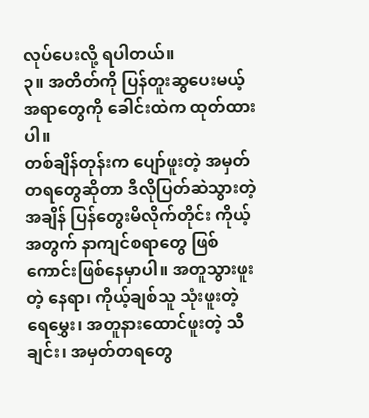လုပ်ပေးလို့ ရပါတယ်။
၃။ အတိတ်ကို ပြန်တူးဆွပေးမယ့် အရာတွေကို ခေါင်းထဲက ထုတ်ထားပါ။
တစ်ချိန်တုန်းက ပျော်ဖူးတဲ့ အမှတ်တရတွေဆိုတာ ဒီလိုပြတ်ဆဲသွားတဲ့အချိန် ပြန်တွေးမိလိုက်တိုင်း ကိုယ့်အတွက် နာကျင်စရာတွေ ဖြစ်ကောင်းဖြစ်နေမှာပါ။ အတူသွားဖူးတဲ့ နေရာ၊ ကိုယ့်ချစ်သူ သုံးဖူးတဲ့ ရေမွှေး၊ အတူနားထောင်ဖူးတဲ့ သီချင်း၊ အမှတ်တရတွေ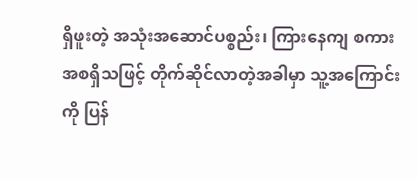ရှိဖူးတဲ့ အသုံးအဆောင်ပစ္စည်း၊ ကြားနေကျ စကား အစရှိသဖြင့် တိုက်ဆိုင်လာတဲ့အခါမှာ သူ့အကြောင်းကို ပြန်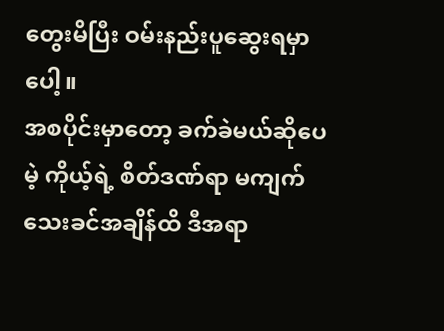တွေးမိပြီး ဝမ်းနည်းပူဆွေးရမှာပေါ့။
အစပိုင်းမှာတော့ ခက်ခဲမယ်ဆိုပေမဲ့ ကိုယ့်ရဲ့ စိတ်ဒဏ်ရာ မကျက်သေးခင်အချိန်ထိ ဒီအရာ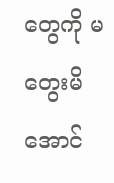တွေကို မတွေးမိအောင်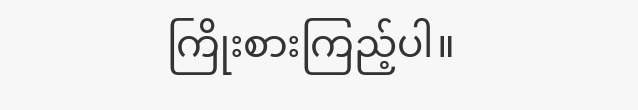ကြိုးစားကြည့်ပါ။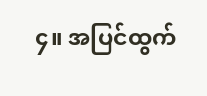၄။ အပြင်ထွက်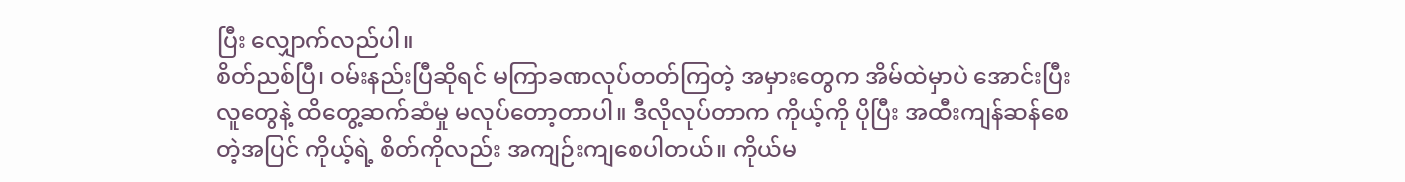ပြီး လျှောက်လည်ပါ။
စိတ်ညစ်ပြီ၊ ဝမ်းနည်းပြီဆိုရင် မကြာခဏလုပ်တတ်ကြတဲ့ အမှားတွေက အိမ်ထဲမှာပဲ အောင်းပြီး လူတွေနဲ့ ထိတွေ့ဆက်ဆံမှု မလုပ်တော့တာပါ။ ဒီလိုလုပ်တာက ကိုယ့်ကို ပိုပြီး အထီးကျန်ဆန်စေတဲ့အပြင် ကိုယ့်ရဲ့ စိတ်ကိုလည်း အကျဉ်းကျစေပါတယ်။ ကိုယ်မ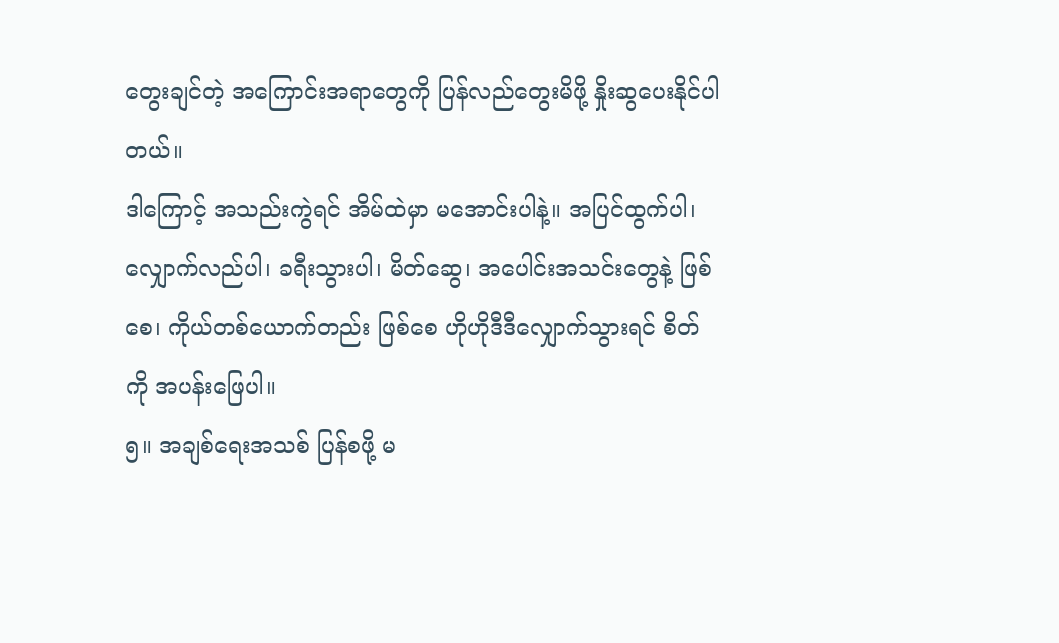တွေးချင်တဲ့ အကြောင်းအရာတွေကို ပြန်လည်တွေးမိဖို့ နှိုးဆွပေးနိုင်ပါတယ်။
ဒါကြောင့် အသည်းကွဲရင် အိမ်ထဲမှာ မအောင်းပါနဲ့။ အပြင်ထွက်ပါ၊ လျှောက်လည်ပါ၊ ခရီးသွားပါ၊ မိတ်ဆွေ၊ အပေါင်းအသင်းတွေနဲ့ ဖြစ်စေ၊ ကိုယ်တစ်ယောက်တည်း ဖြစ်စေ ဟိုဟိုဒီဒီလျှောက်သွားရင် စိတ်ကို အပန်းဖြေပါ။
၅။ အချစ်ရေးအသစ် ပြန်စဖို့ မ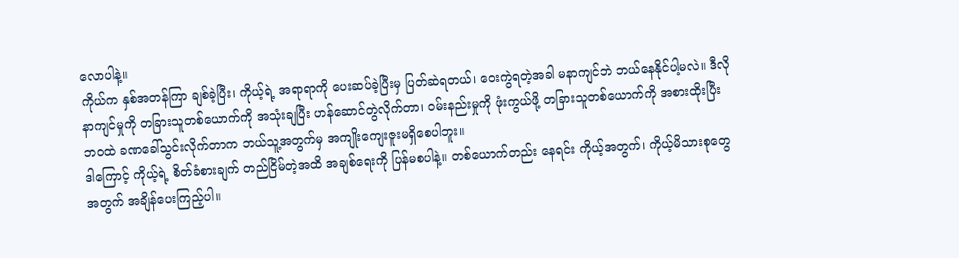လောပါနဲ့။
ကိုယ်က နှစ်အတန်ကြာ ချစ်ခဲ့ပြီး၊ ကိုယ့်ရဲ့ အရာရာကို ပေးဆပ်ခဲ့ပြီးမှ ပြတ်ဆဲရတယ်၊ ဝေးကွဲရတဲ့အခါ မနာကျင်ဘဲ ဘယ်နေနိုင်ပါ့မလဲ။ ဒီလိုနာကျင်မှုကို တခြားသူတစ်ယောက်ကို အသုံးချပြီး ဟန်ဆောင်တွဲလိုက်တာ၊ ဝမ်းနည်းမှုကို ဖုံးကွယ်ဖို့ တခြားသူတစ်ယောက်ကို အစားထိုးပြီး ဘဝထဲ ခဏခေါ်သွင်းလိုက်တာက ဘယ်သူ့အတွက်မှ အကျိုးကျေးဇူးမရှိစေပါဘူး။
ဒါကြောင့် ကိုယ့်ရဲ့ စိတ်ခံစားချက် တည်ငြိမ်တဲ့အထိ အချစ်ရေးကို ပြန်မစပါနဲ့။ တစ်ယောက်တည်း နေရင်း ကိုယ့်အတွက်၊ ကိုယ့်မိသားစုတွေအတွက် အချိန်ပေးကြည့်ပါ။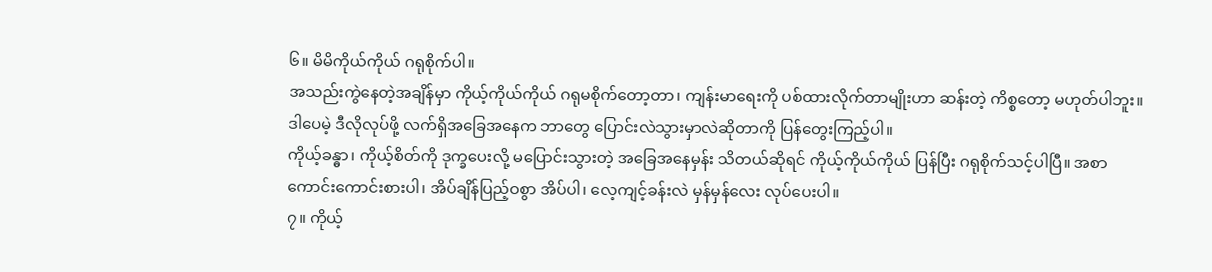၆။ မိမိကိုယ်ကိုယ် ဂရုစိုက်ပါ။
အသည်းကွဲနေတဲ့အချိန်မှာ ကိုယ့်ကိုယ်ကိုယ် ဂရုမစိုက်တော့တာ၊ ကျန်းမာရေးကို ပစ်ထားလိုက်တာမျိုးဟာ ဆန်းတဲ့ ကိစ္စတော့ မဟုတ်ပါဘူး။ ဒါပေမဲ့ ဒီလိုလုပ်ဖို့ လက်ရှိအခြေအနေက ဘာတွေ ပြောင်းလဲသွားမှာလဲဆိုတာကို ပြန်တွေးကြည့်ပါ။
ကိုယ့်ခန္ဓာ၊ ကိုယ့်စိတ်ကို ဒုက္ခပေးလို့ မပြောင်းသွားတဲ့ အခြေအနေမှန်း သိတယ်ဆိုရင် ကိုယ့်ကိုယ်ကိုယ် ပြန်ပြီး ဂရုစိုက်သင့်ပါပြီ။ အစာကောင်းကောင်းစားပါ၊ အိပ်ချိန်ပြည့်ဝစွာ အိပ်ပါ၊ လေ့ကျင့်ခန်းလဲ မှန်မှန်လေး လုပ်ပေးပါ။
၇။ ကိုယ့်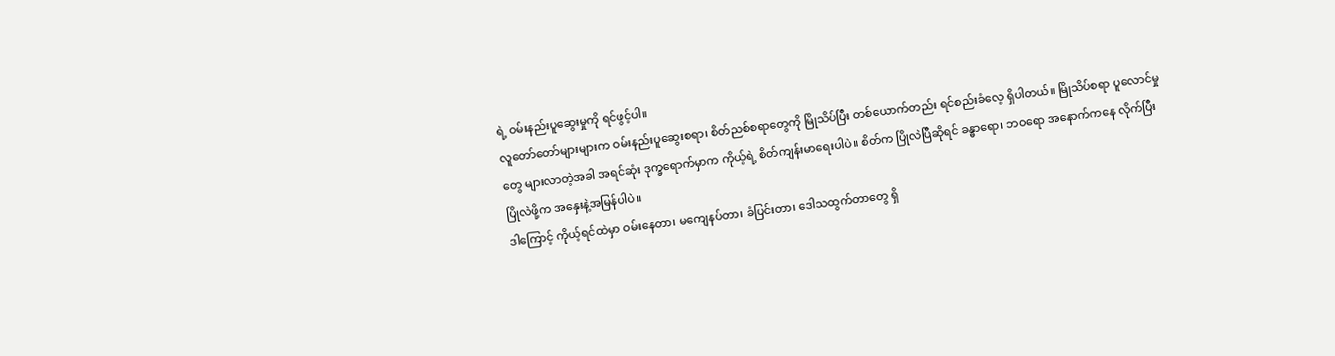ရဲ့ ဝမ်းနည်းပူဆွေးမှုကို ရင်ဖွင့်ပါ။
လူတော်တော်များများက ဝမ်းနည်းပူဆွေးစရာ၊ စိတ်ညစ်စရာတွေကို မြိုသိပ်ပြီး တစ်ယောက်တည်း ရင်စည်းခံလေ့ ရှိပါတယ်။ မြိုသိပ်စရာ ပူလောင်မှုတွေ များလာတဲ့အခါ အရင်ဆုံး ဒုက္ခရောက်မှာက ကိုယ့်ရဲ့ စိတ်ကျန်းမာရေးပါပဲ။ စိတ်က ပြိုလဲပြီဆိုရင် ခန္ဓာရော၊ ဘဝရော အနောက်ကနေ လိုက်ပြီး ပြိုလဲဖို့က အနှေးနဲ့အမြန်ပါပဲ။
ဒါကြောင့် ကိုယ့်ရင်ထဲမှာ ဝမ်းနေတာ၊ မကျေနပ်တာ၊ ခံပြင်းတာ၊ ဒေါသထွက်တာတွေ ရှိ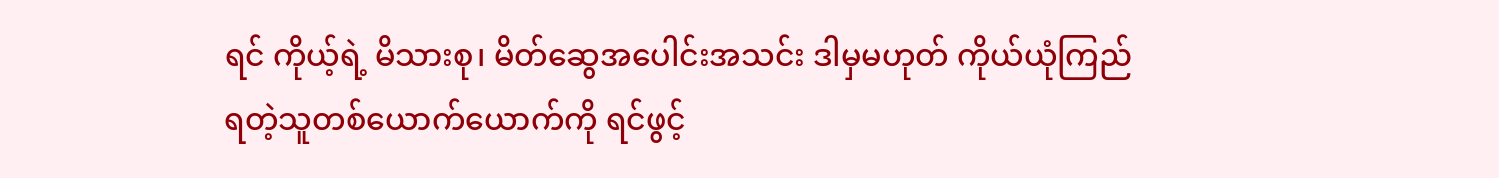ရင် ကိုယ့်ရဲ့ မိသားစု၊ မိတ်ဆွေအပေါင်းအသင်း ဒါမှမဟုတ် ကိုယ်ယုံကြည်ရတဲ့သူတစ်ယောက်ယောက်ကို ရင်ဖွင့်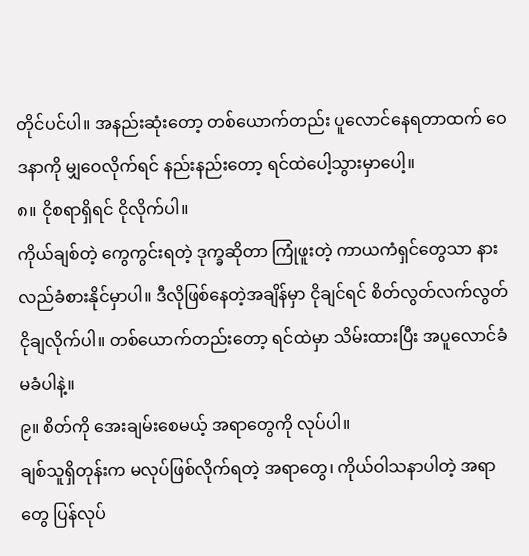တိုင်ပင်ပါ။ အနည်းဆုံးတော့ တစ်ယောက်တည်း ပူလောင်နေရတာထက် ဝေဒနာကို မျှဝေလိုက်ရင် နည်းနည်းတော့ ရင်ထဲပေါ့သွားမှာပေါ့။
၈။ ငိုစရာရှိရင် ငိုလိုက်ပါ။
ကိုယ်ချစ်တဲ့ ကွေကွင်းရတဲ့ ဒုက္ခဆိုတာ ကြုံဖူးတဲ့ ကာယကံရှင်တွေသာ နားလည်ခံစားနိုင်မှာပါ။ ဒီလိုဖြစ်နေတဲ့အချိန်မှာ ငိုချင်ရင် စိတ်လွတ်လက်လွတ် ငိုချလိုက်ပါ။ တစ်ယောက်တည်းတော့ ရင်ထဲမှာ သိမ်းထားပြီး အပူလောင်ခံ မခံပါနဲ့။
၉။ စိတ်ကို အေးချမ်းစေမယ့် အရာတွေကို လုပ်ပါ။
ချစ်သူရှိတုန်းက မလုပ်ဖြစ်လိုက်ရတဲ့ အရာတွေ၊ ကိုယ်ဝါသနာပါတဲ့ အရာတွေ ပြန်လုပ်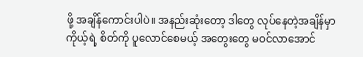ဖို့ အချိန်ကောင်းပါပဲ။ အနည်းဆုံးတော့ ဒါတွေ လုပ်နေတဲ့အချိန်မှာ ကိုယ့်ရဲ့ စိတ်ကို ပူလောင်စေမယ့် အတွေးတွေ မဝင်လာအောင်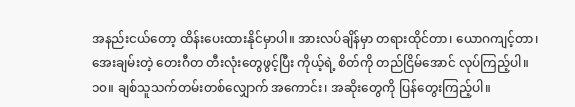အနည်းငယ်တော့ ထိန်းပေးထားနိုင်မှာပါ။ အားလပ်ချိန်မှာ တရားထိုင်တာ၊ ယောဂကျင့်တာ၊ အေးချမ်းတဲ့ တေးဂီတ တီးလုံးတွေဖွင့်ပြီး ကိုယ့်ရဲ့ စိတ်ကို တည်ငြိမ်အောင် လုပ်ကြည့်ပါ။
၁၀။ ချစ်သူသက်တမ်းတစ်လျှောက် အကောင်း၊ အဆိုးတွေကို ပြန်တွေးကြည့်ပါ။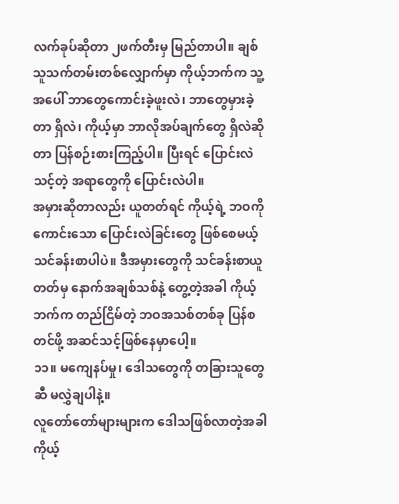လက်ခုပ်ဆိုတာ ၂ဖက်တီးမှ မြည်တာပါ။ ချစ်သူသက်တမ်းတစ်လျှောက်မှာ ကိုယ့်ဘက်က သူ့အပေါ် ဘာတွေကောင်းခဲ့ဖူးလဲ၊ ဘာတွေမှားခဲ့တာ ရှိလဲ၊ ကိုယ့်မှာ ဘာလိုအပ်ချက်တွေ ရှိလဲဆိုတာ ပြန်စဉ်းစားကြည့်ပါ။ ပြီးရင် ပြောင်းလဲသင့်တဲ့ အရာတွေကို ပြောင်းလဲပါ။
အမှားဆိုတာလည်း ယူတတ်ရင် ကိုယ့်ရဲ့ ဘဝကို ကောင်းသော ပြောင်းလဲခြင်းတွေ ဖြစ်စေမယ့် သင်ခန်းစာပါပဲ။ ဒီအမှားတွေကို သင်ခန်းစာယူတတ်မှ နောက်အချစ်သစ်နဲ့ တွေ့တဲ့အခါ ကိုယ့်ဘက်က တည်ငြိမ်တဲ့ ဘဝအသစ်တစ်ခု ပြန်စတင်ဖို့ အဆင်သင့်ဖြစ်နေမှာပေါ့။
၁၁။ မကျေနပ်မှု၊ ဒေါသတွေကို တခြားသူတွေဆီ မလွှဲချပါနဲ့။
လူတော်တော်များများက ဒေါသဖြစ်လာတဲ့အခါ ကိုယ့်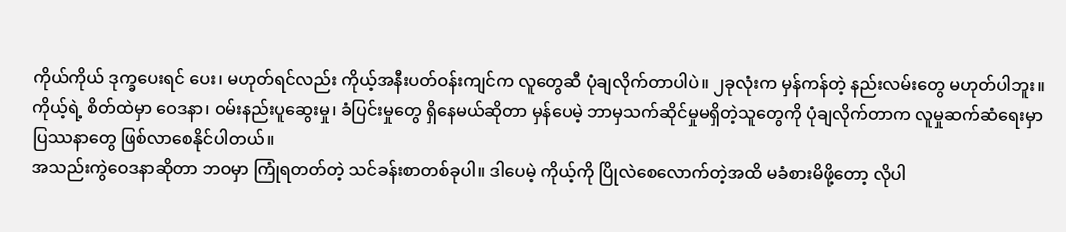ကိုယ်ကိုယ် ဒုက္ခပေးရင် ပေး၊ မဟုတ်ရင်လည်း ကိုယ့်အနီးပတ်ဝန်းကျင်က လူတွေဆီ ပုံချလိုက်တာပါပဲ။ ၂ခုလုံးက မှန်ကန်တဲ့ နည်းလမ်းတွေ မဟုတ်ပါဘူး။ ကိုယ့်ရဲ့ စိတ်ထဲမှာ ဝေဒနာ၊ ဝမ်းနည်းပူဆွေးမှု၊ ခံပြင်းမှုတွေ ရှိနေမယ်ဆိုတာ မှန်ပေမဲ့ ဘာမှသက်ဆိုင်မှုမရှိတဲ့သူတွေကို ပုံချလိုက်တာက လူမှုဆက်ဆံရေးမှာ ပြဿနာတွေ ဖြစ်လာစေနိုင်ပါတယ်။
အသည်းကွဲဝေဒနာဆိုတာ ဘဝမှာ ကြုံရတတ်တဲ့ သင်ခန်းစာတစ်ခုပါ။ ဒါပေမဲ့ ကိုယ့်ကို ပြိုလဲစေလောက်တဲ့အထိ မခံစားမိဖို့တော့ လိုပါ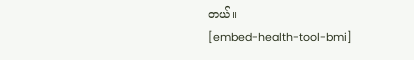တယ်။
[embed-health-tool-bmi]